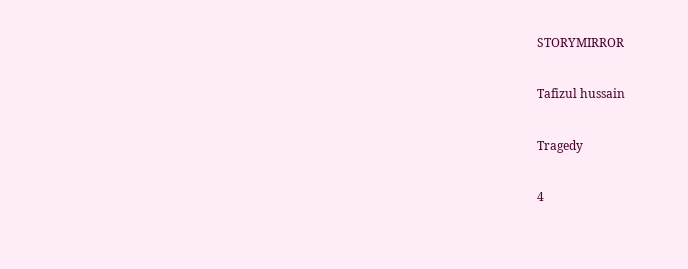STORYMIRROR

Tafizul hussain

Tragedy

4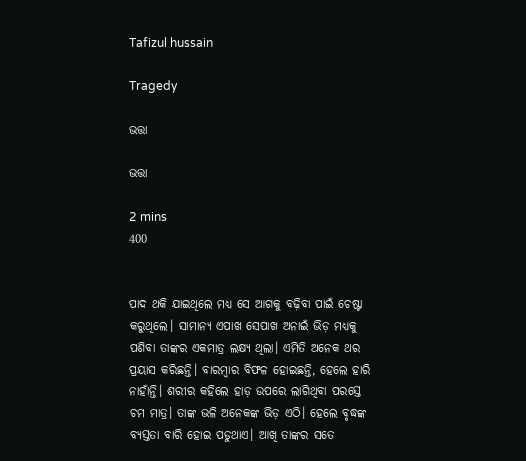Tafizul hussain

Tragedy

ଭତ୍ତା

ଭତ୍ତା

2 mins
400


ପାଦ ଥକି ଯାଇଥିଲେ ମଧ୍ୟ ସେ ଆଗକୁ ବଢ଼ିବା ପାଇଁ ଚେଷ୍ଟା କରୁଥିଲେ। ସାମାନ୍ୟ ଏପାଖ ସେପାଖ ଅନାଇଁ ଭିଡ଼ ମଧ୍ୟକୁ ପଶିବା ତାଙ୍କର ଏକମାତ୍ର ଲକ୍ଷ୍ୟ ଥିଲା। ଏମିତି ଅନେକ ଥର ପ୍ରୟାସ କରିଛନ୍ତି। ବାରମ୍ବାର ବିଫଳ ହୋଇଛନ୍ତି, ହେଲେ ହାରି ନାହାଁନ୍ତି। ଶରୀର କହିଲେ ହାଡ଼ ଉପରେ ଲାଗିଥିବା ପରସ୍ତେ ଚମ ମାତ୍ର। ତାଙ୍କ ଭଳି ଅନେକଙ୍କ ଭିଡ଼ ଏଠି। ହେଲେ ବୃଦ୍ଧଙ୍କ ବ୍ୟସ୍ତତା ବାରି ହୋଇ ପଡୁଥାଏ। ଆଖି ତାଙ୍କର ସତେ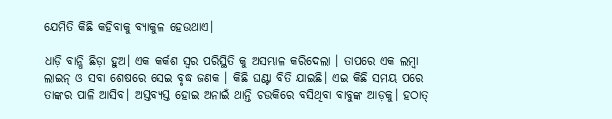ଯେମିତି କିଛି କହିବାକୁ ବ୍ୟାକୁଳ ହେଉଥାଏ।

ଧାଡ଼ି ବାନ୍ଧି ଛିଡ଼ା ହୁଅ। ଏକ କର୍କଶ ସ୍ବର ପରିସ୍ଥିତି କୁ ଅସମ୍ଭାଳ କରିଦେଲା । ତାପରେ ଏକ ଲମ୍ବା ଲାଇନ୍ ଓ ସବା ଶେଷରେ ସେଇ ବୃଦ୍ଧ ଜଣକ । କିଛି ଘଣ୍ଟା ବିତି ଯାଇଛି। ଏଇ କିଛି ସମୟ ପରେ ତାଙ୍କର ପାଳି ଆସିବ। ଅସ୍ତବ୍ୟସ୍ତ ହୋଇ ଅନାଇଁ ଥାନ୍ତି ଚଉକିରେ ବସିଥିବା ବାବୁଙ୍କ ଆଡ଼କୁ। ହଠାତ୍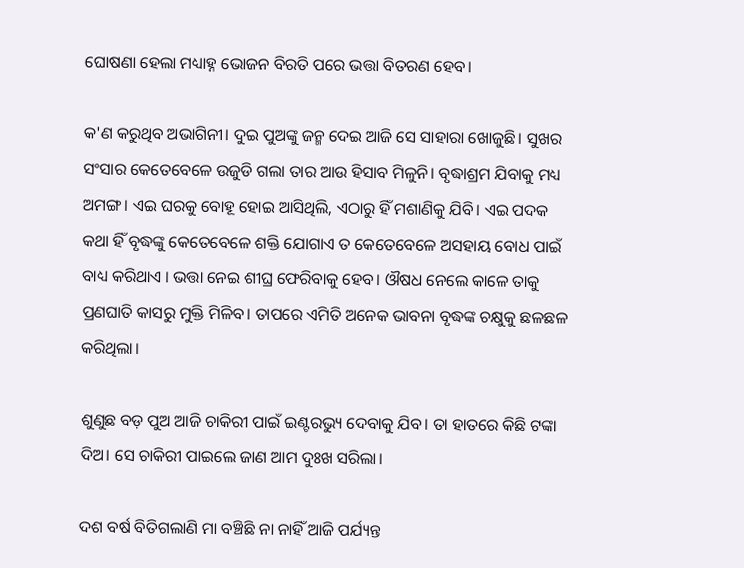ଘୋଷଣା ହେଲା ମଧ୍ୟାହ୍ନ ଭୋଜନ ବିରତି ପରେ ଭତ୍ତା ବିତରଣ ହେବ।

କ'ଣ କରୁଥିବ ଅଭାଗିନୀ। ଦୁଇ ପୁଅଙ୍କୁ ଜନ୍ମ ଦେଇ ଆଜି ସେ ସାହାରା ଖୋଜୁଛି। ସୁଖର ସଂସାର କେତେବେଳେ ଉଜୁଡି ଗଲା ତାର ଆଉ ହିସାବ ମିଳୁନି। ବୃଦ୍ଧାଶ୍ରମ ଯିବାକୁ ମଧ୍ୟ ଅମଙ୍ଗ। ଏଇ ଘରକୁ ବୋହୂ ହୋଇ ଆସିଥିଲି, ଏଠାରୁ ହିଁ ମଶାଣିକୁ ଯିବି। ଏଇ ପଦକ କଥା ହିଁ ବୃଦ୍ଧଙ୍କୁ କେତେବେଳେ ଶକ୍ତି ଯୋଗାଏ ତ କେତେବେଳେ ଅସହାୟ ବୋଧ ପାଇଁ ବାଧ୍ୟ କରିଥାଏ । ଭତ୍ତା ନେଇ ଶୀଘ୍ର ଫେରିବାକୁ ହେବ। ଔଷଧ ନେଲେ କାଳେ ତାକୁ ପ୍ରଣଘାତି କାସରୁ ମୁକ୍ତି ମିଳିବ। ତାପରେ ଏମିତି ଅନେକ ଭାବନା ବୃଦ୍ଧଙ୍କ ଚକ୍ଷୁକୁ ଛଳଛଳ କରିଥିଲା।

ଶୁଣୁଛ ବଡ଼ ପୁଅ ଆଜି ଚାକିରୀ ପାଇଁ ଇଣ୍ଟରଭ୍ୟୁ ଦେବାକୁ ଯିବ। ତା ହାତରେ କିଛି ଟଙ୍କା ଦିଅ। ସେ ଚାକିରୀ ପାଇଲେ ଜାଣ ଆମ ଦୁଃଖ ସରିଲା।

ଦଶ ବର୍ଷ ବିତିଗଲାଣି ମା ବଞ୍ଚିଛି ନା ନାହିଁ ଆଜି ପର୍ଯ୍ୟନ୍ତ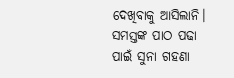ଦେଖିବାକୁ ଆସିଲାନି। ସମସ୍ତଙ୍କ ପାଠ ପଢା ପାଇଁ ସୁନା ଗହଣା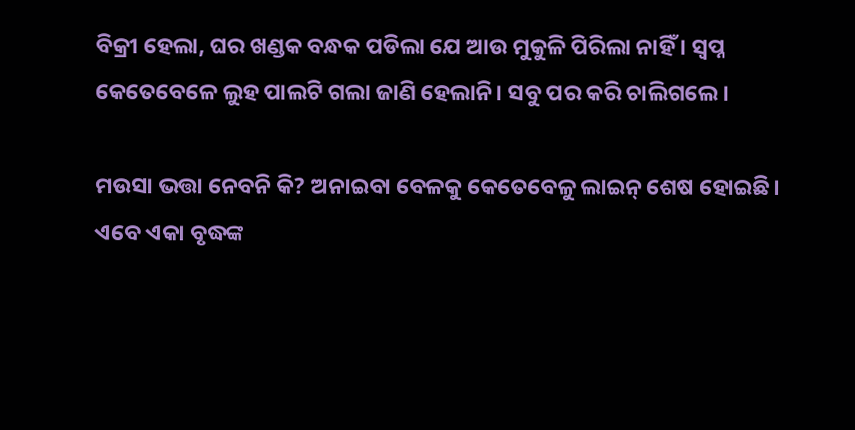ବିକ୍ରୀ ହେଲା, ଘର ଖଣ୍ଡକ ବନ୍ଧକ ପଡିଲା ଯେ ଆଉ ମୁକୁଳି ପିରିଲା ନାହିଁ । ସ୍ବପ୍ନ କେତେବେଳେ ଲୁହ ପାଲଟି ଗଲା ଜାଣି ହେଲାନି। ସବୁ ପର କରି ଚାଲିଗଲେ।

ମଉସା ଭତ୍ତା ନେବନି କି? ଅନାଇବା ବେଳକୁ କେତେବେଳୁ ଲାଇନ୍ ଶେଷ ହୋଇଛି। ଏବେ ଏକା ବୃଦ୍ଧଙ୍କ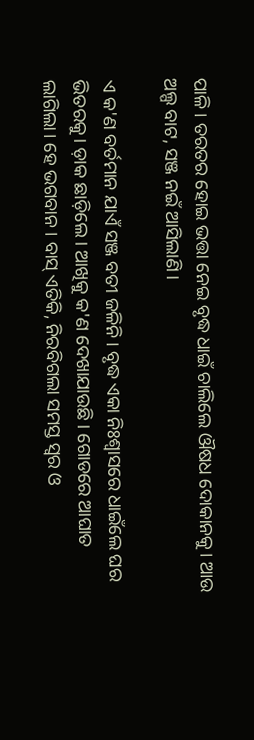ପାଳି। ତରତର ହୋଇ ଭତ୍ତା ନେଇ ବୃଦ୍ଧ ଧାଇଁ ଚାଲିଲେ ଔଷଧ ଦୋକାନକୁ। ଆଉ ଅଲ୍ପ ବାଟ, ସଞ୍ଜ ନଇଁ ଆସିଲାଣି।

ଏ କ'ଣ ବର୍ତମାନ ଯାଏଁ ସଞ୍ଜ ବତୀ ଜଳିନି। ବୃଦ୍ଧ ଏକା ନିଃଶ୍ୱାସରେ ଧାଇଁଲେ ଘର ଭିତରକୁ। ଡ଼ାକ ଛାଡ଼ିଲେ। ଆଖିକୁ କ'ଣ ଦେଖାଯାଉଛି। ଗୋଡରେ ଆଘାତ ଲାଗିଲା। ହେ ଭଗବାନ। ବାସ୍ ଏତିକି, ନିରବିଗଲା ସମସ୍ତ ସ୍ବର ଓ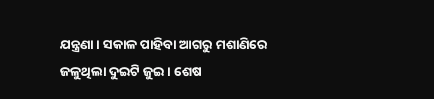ଯନ୍ତ୍ରଣା। ସକାଳ ପାହିବା ଆଗରୁ ମଶାଣିରେ ଜଳୁଥିଲା ଦୁଇଟି ଜୁଇ। ଶେଷ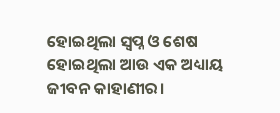ହୋଇଥିଲା ସ୍ବପ୍ନ ଓ ଶେଷ ହୋଇଥିଲା ଆଉ ଏକ ଅଧ୍ୟାୟ ଜୀବନ କାହାଣୀର।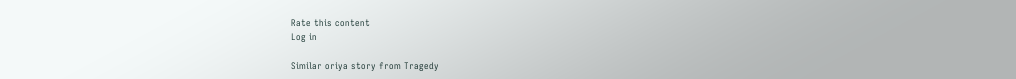Rate this content
Log in

Similar oriya story from Tragedy